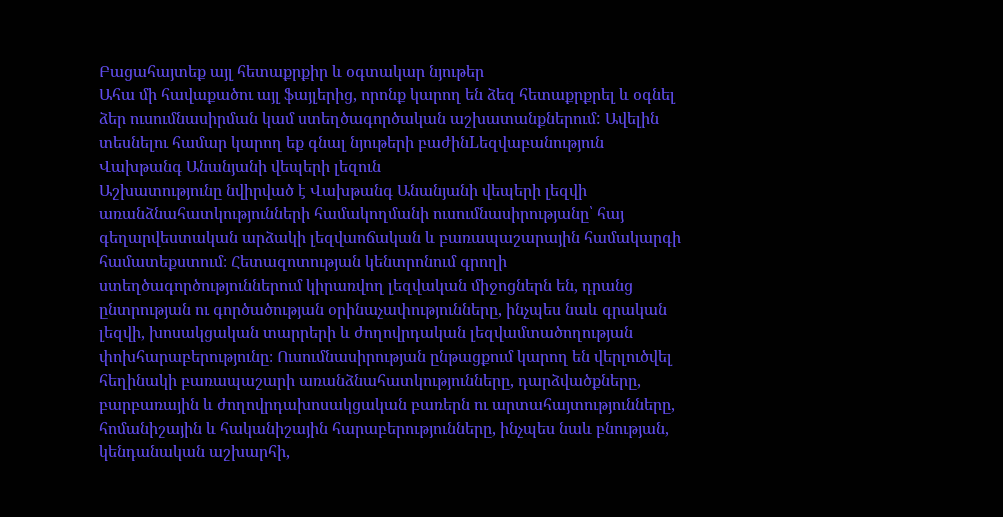Բացահայտեք այլ հետաքրքիր և օգտակար նյութեր
Ահա մի հավաքածու այլ ֆայլերից, որոնք կարող են ձեզ հետաքրքրել և օգնել ձեր ուսումնասիրման կամ ստեղծագործական աշխատանքներում: Ավելին տեսնելու համար կարող եք գնալ նյութերի բաժինLեզվաբանություն
Վախթանգ Անանյանի վեպերի լեզուն
Աշխատությունը նվիրված է Վախթանգ Անանյանի վեպերի լեզվի առանձնահատկությունների համակողմանի ուսումնասիրությանը՝ հայ գեղարվեստական արձակի լեզվաոճական և բառապաշարային համակարգի համատեքստում։ Հետազոտության կենտրոնում գրողի ստեղծագործություններում կիրառվող լեզվական միջոցներն են, դրանց ընտրության ու գործածության օրինաչափությունները, ինչպես նաև գրական լեզվի, խոսակցական տարրերի և ժողովրդական լեզվամտածողության փոխհարաբերությունը։ Ուսումնասիրության ընթացքում կարող են վերլուծվել հեղինակի բառապաշարի առանձնահատկությունները, դարձվածքները, բարբառային և ժողովրդախոսակցական բառերն ու արտահայտությունները, հոմանիշային և հականիշային հարաբերությունները, ինչպես նաև բնության, կենդանական աշխարհի,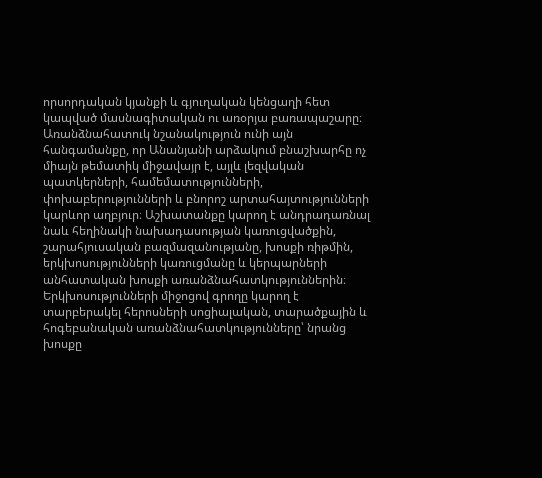որսորդական կյանքի և գյուղական կենցաղի հետ կապված մասնագիտական ու առօրյա բառապաշարը։ Առանձնահատուկ նշանակություն ունի այն հանգամանքը, որ Անանյանի արձակում բնաշխարհը ոչ միայն թեմատիկ միջավայր է, այլև լեզվական պատկերների, համեմատությունների, փոխաբերությունների և բնորոշ արտահայտությունների կարևոր աղբյուր։ Աշխատանքը կարող է անդրադառնալ նաև հեղինակի նախադասության կառուցվածքին, շարահյուսական բազմազանությանը, խոսքի ռիթմին, երկխոսությունների կառուցմանը և կերպարների անհատական խոսքի առանձնահատկություններին։ Երկխոսությունների միջոցով գրողը կարող է տարբերակել հերոսների սոցիալական, տարածքային և հոգեբանական առանձնահատկությունները՝ նրանց խոսքը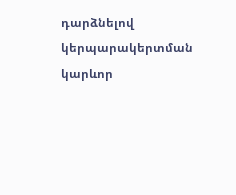դարձնելով կերպարակերտման կարևոր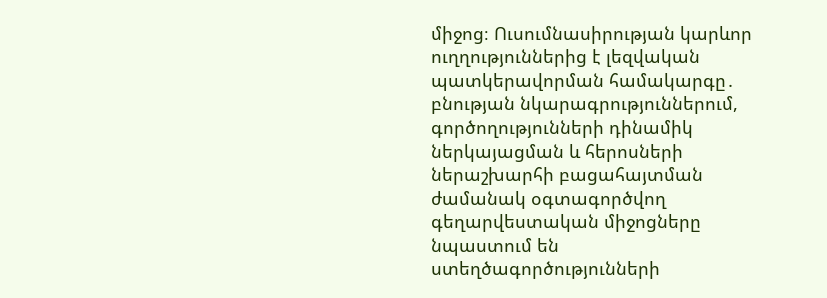միջոց։ Ուսումնասիրության կարևոր ուղղություններից է լեզվական պատկերավորման համակարգը․ բնության նկարագրություններում, գործողությունների դինամիկ ներկայացման և հերոսների ներաշխարհի բացահայտման ժամանակ օգտագործվող գեղարվեստական միջոցները նպաստում են ստեղծագործությունների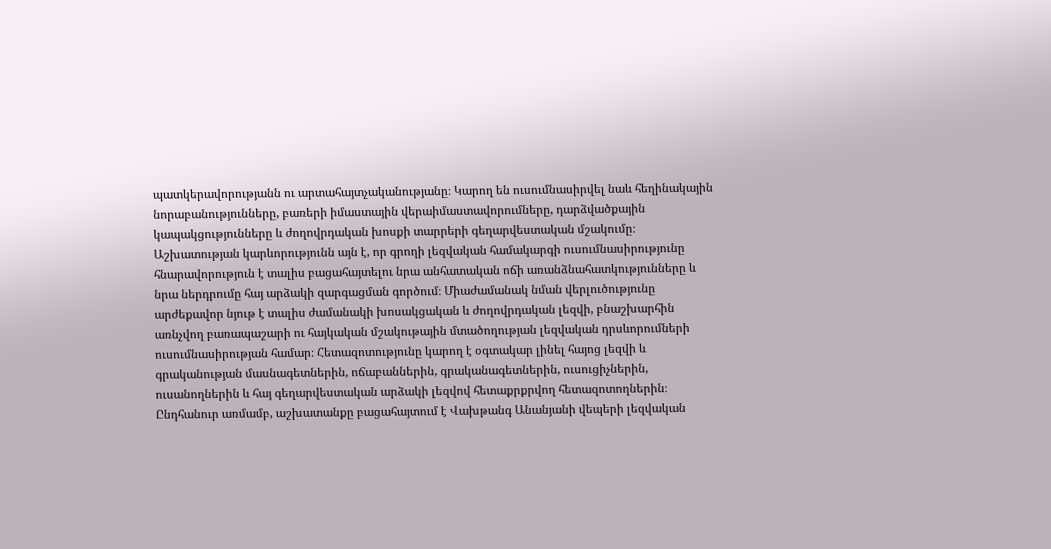պատկերավորությանն ու արտահայտչականությանը։ Կարող են ուսումնասիրվել նաև հեղինակային նորաբանությունները, բառերի իմաստային վերաիմաստավորումները, դարձվածքային կապակցությունները և ժողովրդական խոսքի տարրերի գեղարվեստական մշակումը։ Աշխատության կարևորությունն այն է, որ գրողի լեզվական համակարգի ուսումնասիրությունը հնարավորություն է տալիս բացահայտելու նրա անհատական ոճի առանձնահատկությունները և նրա ներդրումը հայ արձակի զարգացման գործում։ Միաժամանակ նման վերլուծությունը արժեքավոր նյութ է տալիս ժամանակի խոսակցական և ժողովրդական լեզվի, բնաշխարհին առնչվող բառապաշարի ու հայկական մշակութային մտածողության լեզվական դրսևորումների ուսումնասիրության համար։ Հետազոտությունը կարող է օգտակար լինել հայոց լեզվի և գրականության մասնագետներին, ոճաբաններին, գրականագետներին, ուսուցիչներին, ուսանողներին և հայ գեղարվեստական արձակի լեզվով հետաքրքրվող հետազոտողներին։ Ընդհանուր առմամբ, աշխատանքը բացահայտում է Վախթանգ Անանյանի վեպերի լեզվական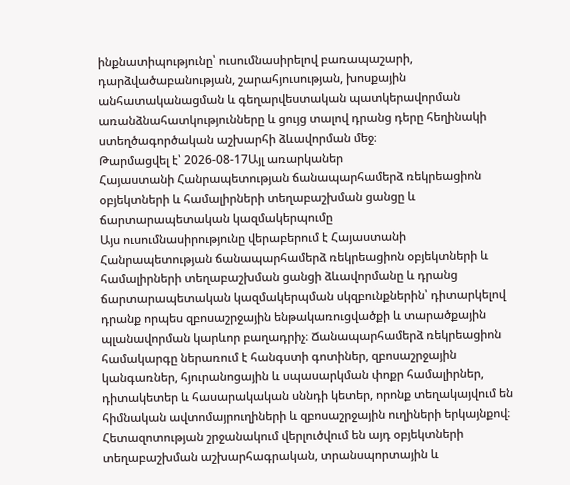ինքնատիպությունը՝ ուսումնասիրելով բառապաշարի, դարձվածաբանության, շարահյուսության, խոսքային անհատականացման և գեղարվեստական պատկերավորման առանձնահատկությունները և ցույց տալով դրանց դերը հեղինակի ստեղծագործական աշխարհի ձևավորման մեջ։
Թարմացվել է՝ 2026-08-17Այլ առարկաներ
Հայաստանի Հանրապետության ճանապարհամերձ ռեկրեացիոն օբյեկտների և համալիրների տեղաբաշխման ցանցը և ճարտարապետական կազմակերպումը
Այս ուսումնասիրությունը վերաբերում է Հայաստանի Հանրապետության ճանապարհամերձ ռեկրեացիոն օբյեկտների և համալիրների տեղաբաշխման ցանցի ձևավորմանը և դրանց ճարտարապետական կազմակերպման սկզբունքներին՝ դիտարկելով դրանք որպես զբոսաշրջային ենթակառուցվածքի և տարածքային պլանավորման կարևոր բաղադրիչ։ Ճանապարհամերձ ռեկրեացիոն համակարգը ներառում է հանգստի գոտիներ, զբոսաշրջային կանգառներ, հյուրանոցային և սպասարկման փոքր համալիրներ, դիտակետեր և հասարակական սննդի կետեր, որոնք տեղակայվում են հիմնական ավտոմայրուղիների և զբոսաշրջային ուղիների երկայնքով։ Հետազոտության շրջանակում վերլուծվում են այդ օբյեկտների տեղաբաշխման աշխարհագրական, տրանսպորտային և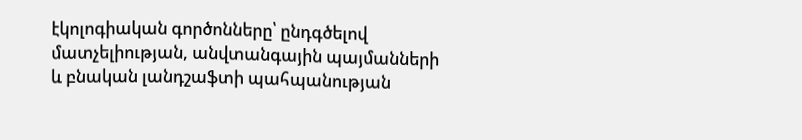էկոլոգիական գործոնները՝ ընդգծելով մատչելիության, անվտանգային պայմանների և բնական լանդշաֆտի պահպանության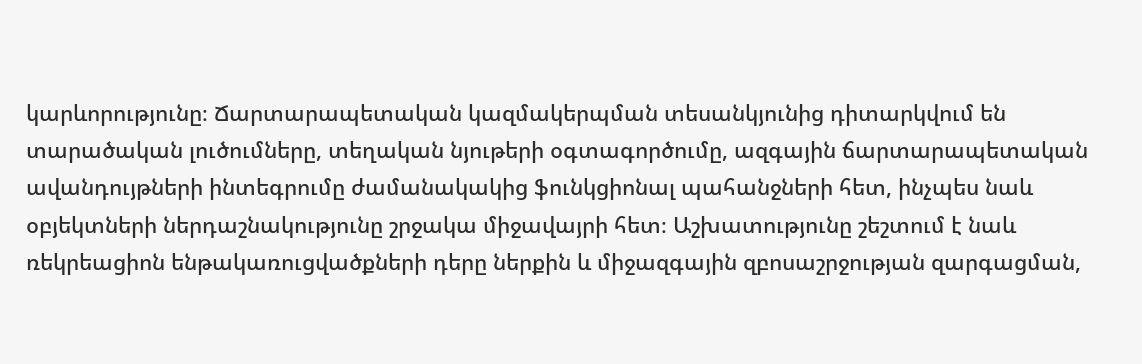կարևորությունը։ Ճարտարապետական կազմակերպման տեսանկյունից դիտարկվում են տարածական լուծումները, տեղական նյութերի օգտագործումը, ազգային ճարտարապետական ավանդույթների ինտեգրումը ժամանակակից ֆունկցիոնալ պահանջների հետ, ինչպես նաև օբյեկտների ներդաշնակությունը շրջակա միջավայրի հետ։ Աշխատությունը շեշտում է նաև ռեկրեացիոն ենթակառուցվածքների դերը ներքին և միջազգային զբոսաշրջության զարգացման,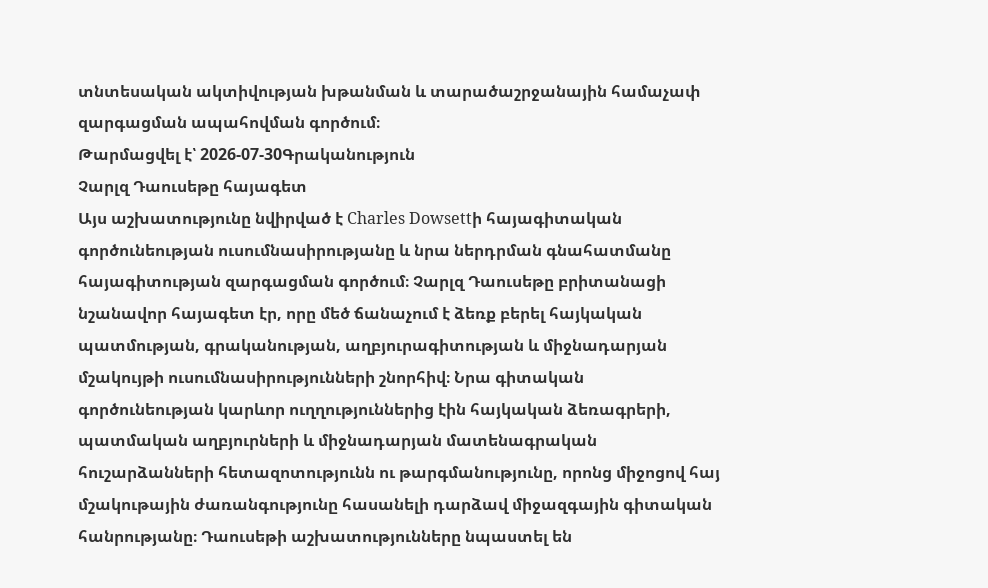տնտեսական ակտիվության խթանման և տարածաշրջանային համաչափ զարգացման ապահովման գործում։
Թարմացվել է՝ 2026-07-30Գրականություն
Չարլզ Դաուսեթը հայագետ
Այս աշխատությունը նվիրված է Charles Dowsettի հայագիտական գործունեության ուսումնասիրությանը և նրա ներդրման գնահատմանը հայագիտության զարգացման գործում։ Չարլզ Դաուսեթը բրիտանացի նշանավոր հայագետ էր, որը մեծ ճանաչում է ձեռք բերել հայկական պատմության, գրականության, աղբյուրագիտության և միջնադարյան մշակույթի ուսումնասիրությունների շնորհիվ։ Նրա գիտական գործունեության կարևոր ուղղություններից էին հայկական ձեռագրերի, պատմական աղբյուրների և միջնադարյան մատենագրական հուշարձանների հետազոտությունն ու թարգմանությունը, որոնց միջոցով հայ մշակութային ժառանգությունը հասանելի դարձավ միջազգային գիտական հանրությանը։ Դաուսեթի աշխատությունները նպաստել են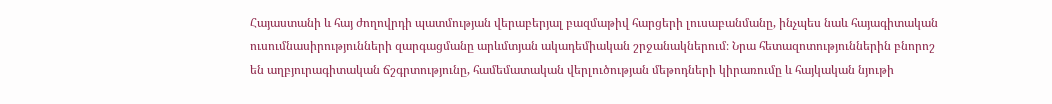Հայաստանի և հայ ժողովրդի պատմության վերաբերյալ բազմաթիվ հարցերի լուսաբանմանը, ինչպես նաև հայագիտական ուսումնասիրությունների զարգացմանը արևմտյան ակադեմիական շրջանակներում։ Նրա հետազոտություններին բնորոշ են աղբյուրագիտական ճշգրտությունը, համեմատական վերլուծության մեթոդների կիրառումը և հայկական նյութի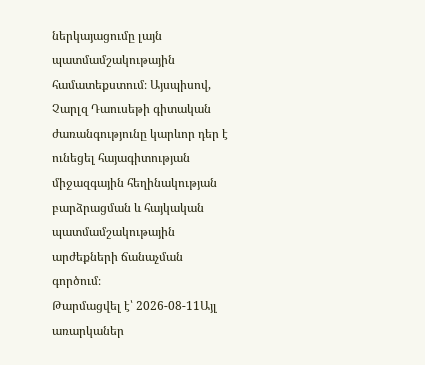ներկայացումը լայն պատմամշակութային համատեքստում։ Այսպիսով, Չարլզ Դաուսեթի գիտական ժառանգությունը կարևոր դեր է ունեցել հայագիտության միջազգային հեղինակության բարձրացման և հայկական պատմամշակութային արժեքների ճանաչման գործում։
Թարմացվել է՝ 2026-08-11Այլ առարկաներ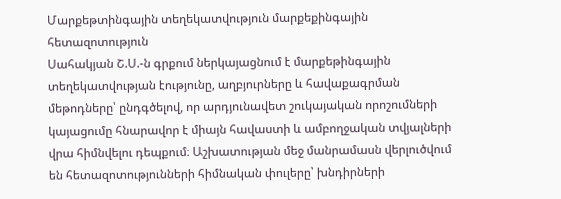Մարքեթտինգային տեղեկատվություն մարքեքինգային հետազոտություն
Սահակյան Շ.Ս.-ն գրքում ներկայացնում է մարքեթինգային տեղեկատվության էությունը, աղբյուրները և հավաքագրման մեթոդները՝ ընդգծելով, որ արդյունավետ շուկայական որոշումների կայացումը հնարավոր է միայն հավաստի և ամբողջական տվյալների վրա հիմնվելու դեպքում։ Աշխատության մեջ մանրամասն վերլուծվում են հետազոտությունների հիմնական փուլերը՝ խնդիրների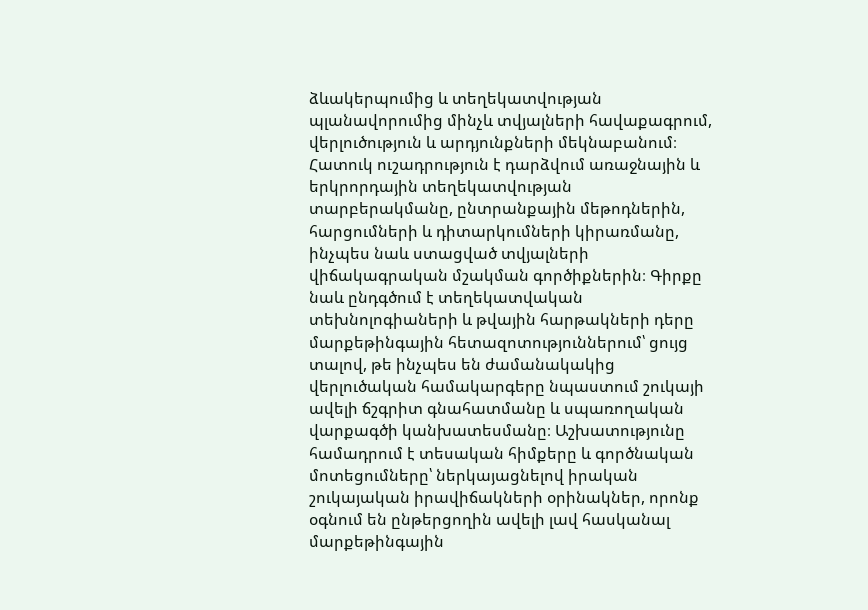ձևակերպումից և տեղեկատվության պլանավորումից մինչև տվյալների հավաքագրում, վերլուծություն և արդյունքների մեկնաբանում։ Հատուկ ուշադրություն է դարձվում առաջնային և երկրորդային տեղեկատվության տարբերակմանը, ընտրանքային մեթոդներին, հարցումների և դիտարկումների կիրառմանը, ինչպես նաև ստացված տվյալների վիճակագրական մշակման գործիքներին։ Գիրքը նաև ընդգծում է տեղեկատվական տեխնոլոգիաների և թվային հարթակների դերը մարքեթինգային հետազոտություններում՝ ցույց տալով, թե ինչպես են ժամանակակից վերլուծական համակարգերը նպաստում շուկայի ավելի ճշգրիտ գնահատմանը և սպառողական վարքագծի կանխատեսմանը։ Աշխատությունը համադրում է տեսական հիմքերը և գործնական մոտեցումները՝ ներկայացնելով իրական շուկայական իրավիճակների օրինակներ, որոնք օգնում են ընթերցողին ավելի լավ հասկանալ մարքեթինգային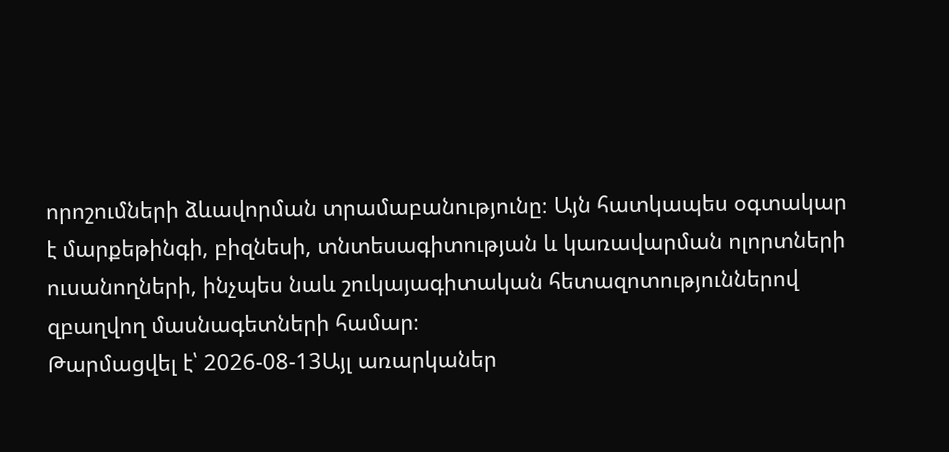որոշումների ձևավորման տրամաբանությունը։ Այն հատկապես օգտակար է մարքեթինգի, բիզնեսի, տնտեսագիտության և կառավարման ոլորտների ուսանողների, ինչպես նաև շուկայագիտական հետազոտություններով զբաղվող մասնագետների համար։
Թարմացվել է՝ 2026-08-13Այլ առարկաներ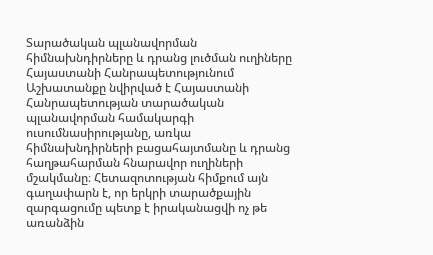Տարածական պլանավորման հիմնախնդիրները և դրանց լուծման ուղիները Հայաստանի Հանրապետությունում
Աշխատանքը նվիրված է Հայաստանի Հանրապետության տարածական պլանավորման համակարգի ուսումնասիրությանը, առկա հիմնախնդիրների բացահայտմանը և դրանց հաղթահարման հնարավոր ուղիների մշակմանը։ Հետազոտության հիմքում այն գաղափարն է, որ երկրի տարածքային զարգացումը պետք է իրականացվի ոչ թե առանձին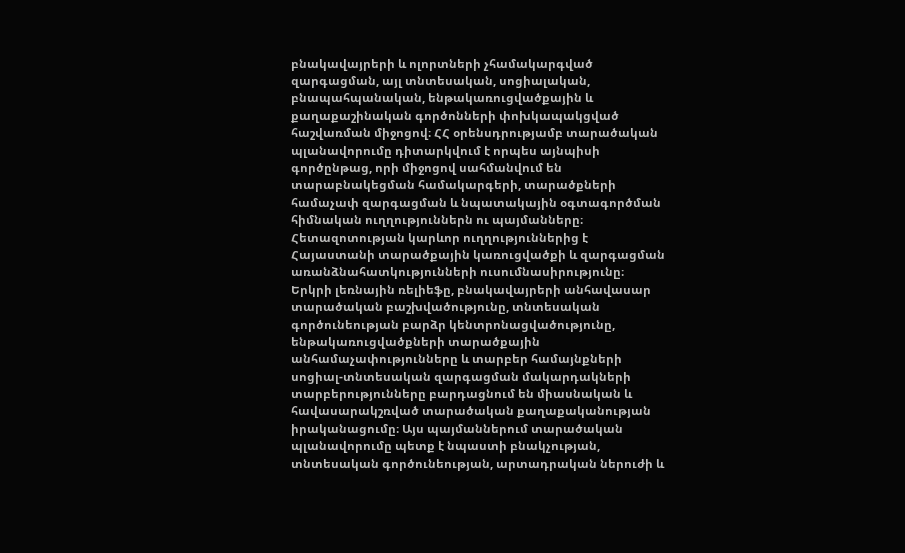բնակավայրերի և ոլորտների չհամակարգված զարգացման, այլ տնտեսական, սոցիալական, բնապահպանական, ենթակառուցվածքային և քաղաքաշինական գործոնների փոխկապակցված հաշվառման միջոցով։ ՀՀ օրենսդրությամբ տարածական պլանավորումը դիտարկվում է որպես այնպիսի գործընթաց, որի միջոցով սահմանվում են տարաբնակեցման համակարգերի, տարածքների համաչափ զարգացման և նպատակային օգտագործման հիմնական ուղղություններն ու պայմանները։ Հետազոտության կարևոր ուղղություններից է Հայաստանի տարածքային կառուցվածքի և զարգացման առանձնահատկությունների ուսումնասիրությունը։ Երկրի լեռնային ռելիեֆը, բնակավայրերի անհավասար տարածական բաշխվածությունը, տնտեսական գործունեության բարձր կենտրոնացվածությունը, ենթակառուցվածքների տարածքային անհամաչափությունները և տարբեր համայնքների սոցիալ-տնտեսական զարգացման մակարդակների տարբերությունները բարդացնում են միասնական և հավասարակշռված տարածական քաղաքականության իրականացումը։ Այս պայմաններում տարածական պլանավորումը պետք է նպաստի բնակչության, տնտեսական գործունեության, արտադրական ներուժի և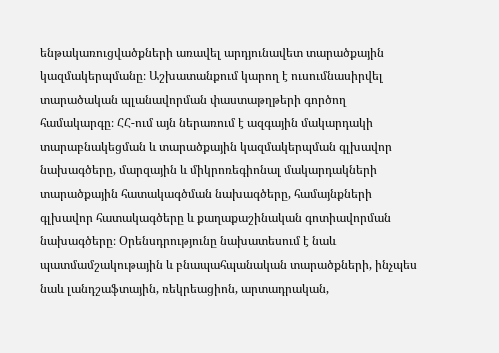ենթակառուցվածքների առավել արդյունավետ տարածքային կազմակերպմանը։ Աշխատանքում կարող է ուսումնասիրվել տարածական պլանավորման փաստաթղթերի գործող համակարգը։ ՀՀ-ում այն ներառում է ազգային մակարդակի տարաբնակեցման և տարածքային կազմակերպման գլխավոր նախագծերը, մարզային և միկրոռեգիոնալ մակարդակների տարածքային հատակագծման նախագծերը, համայնքների գլխավոր հատակագծերը և քաղաքաշինական գոտիավորման նախագծերը։ Օրենսդրությունը նախատեսում է նաև պատմամշակութային և բնապահպանական տարածքների, ինչպես նաև լանդշաֆտային, ռեկրեացիոն, արտադրական,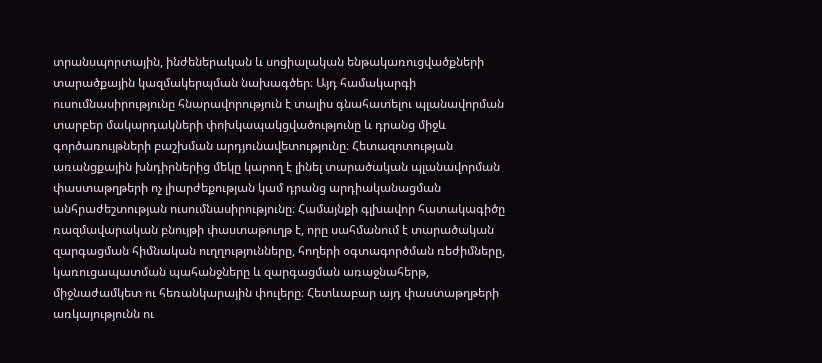տրանսպորտային, ինժեներական և սոցիալական ենթակառուցվածքների տարածքային կազմակերպման նախագծեր։ Այդ համակարգի ուսումնասիրությունը հնարավորություն է տալիս գնահատելու պլանավորման տարբեր մակարդակների փոխկապակցվածությունը և դրանց միջև գործառույթների բաշխման արդյունավետությունը։ Հետազոտության առանցքային խնդիրներից մեկը կարող է լինել տարածական պլանավորման փաստաթղթերի ոչ լիարժեքության կամ դրանց արդիականացման անհրաժեշտության ուսումնասիրությունը։ Համայնքի գլխավոր հատակագիծը ռազմավարական բնույթի փաստաթուղթ է, որը սահմանում է տարածական զարգացման հիմնական ուղղությունները, հողերի օգտագործման ռեժիմները, կառուցապատման պահանջները և զարգացման առաջնահերթ, միջնաժամկետ ու հեռանկարային փուլերը։ Հետևաբար այդ փաստաթղթերի առկայությունն ու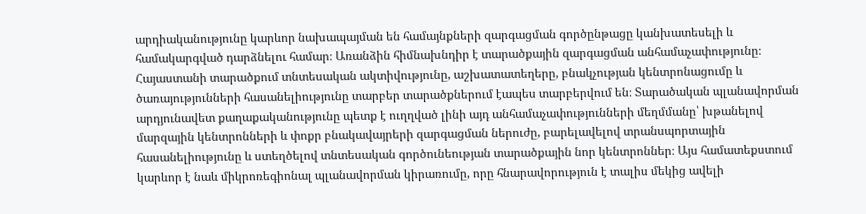արդիականությունը կարևոր նախապայման են համայնքների զարգացման գործընթացը կանխատեսելի և համակարգված դարձնելու համար։ Առանձին հիմնախնդիր է տարածքային զարգացման անհամաչափությունը։ Հայաստանի տարածքում տնտեսական ակտիվությունը, աշխատատեղերը, բնակչության կենտրոնացումը և ծառայությունների հասանելիությունը տարբեր տարածքներում էապես տարբերվում են։ Տարածական պլանավորման արդյունավետ քաղաքականությունը պետք է ուղղված լինի այդ անհամաչափությունների մեղմմանը՝ խթանելով մարզային կենտրոնների և փոքր բնակավայրերի զարգացման ներուժը, բարելավելով տրանսպորտային հասանելիությունը և ստեղծելով տնտեսական գործունեության տարածքային նոր կենտրոններ։ Այս համատեքստում կարևոր է նաև միկրոռեգիոնալ պլանավորման կիրառումը, որը հնարավորություն է տալիս մեկից ավելի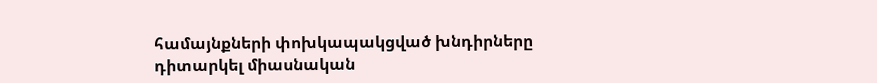համայնքների փոխկապակցված խնդիրները դիտարկել միասնական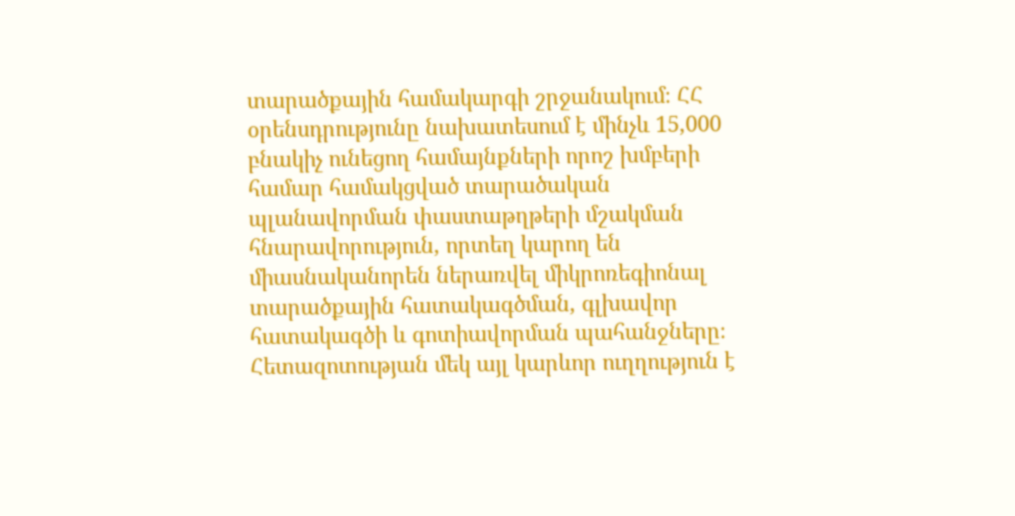տարածքային համակարգի շրջանակում։ ՀՀ օրենսդրությունը նախատեսում է մինչև 15,000 բնակիչ ունեցող համայնքների որոշ խմբերի համար համակցված տարածական պլանավորման փաստաթղթերի մշակման հնարավորություն, որտեղ կարող են միասնականորեն ներառվել միկրոռեգիոնալ տարածքային հատակագծման, գլխավոր հատակագծի և գոտիավորման պահանջները։ Հետազոտության մեկ այլ կարևոր ուղղություն է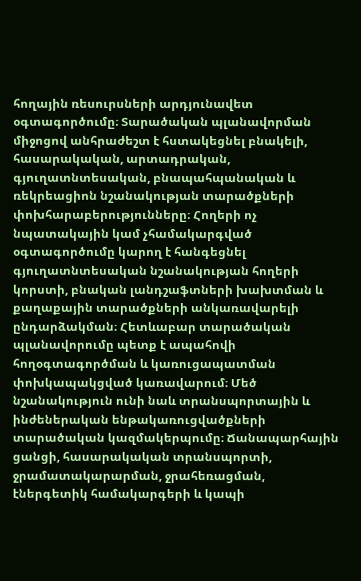հողային ռեսուրսների արդյունավետ օգտագործումը։ Տարածական պլանավորման միջոցով անհրաժեշտ է հստակեցնել բնակելի, հասարակական, արտադրական, գյուղատնտեսական, բնապահպանական և ռեկրեացիոն նշանակության տարածքների փոխհարաբերությունները։ Հողերի ոչ նպատակային կամ չհամակարգված օգտագործումը կարող է հանգեցնել գյուղատնտեսական նշանակության հողերի կորստի, բնական լանդշաֆտների խախտման և քաղաքային տարածքների անկառավարելի ընդարձակման։ Հետևաբար տարածական պլանավորումը պետք է ապահովի հողօգտագործման և կառուցապատման փոխկապակցված կառավարում։ Մեծ նշանակություն ունի նաև տրանսպորտային և ինժեներական ենթակառուցվածքների տարածական կազմակերպումը։ Ճանապարհային ցանցի, հասարակական տրանսպորտի, ջրամատակարարման, ջրահեռացման, էներգետիկ համակարգերի և կապի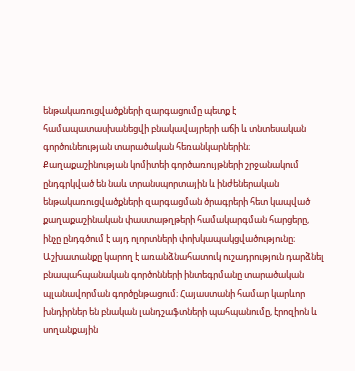ենթակառուցվածքների զարգացումը պետք է համապատասխանեցվի բնակավայրերի աճի և տնտեսական գործունեության տարածական հեռանկարներին։ Քաղաքաշինության կոմիտեի գործառույթների շրջանակում ընդգրկված են նաև տրանսպորտային և ինժեներական ենթակառուցվածքների զարգացման ծրագրերի հետ կապված քաղաքաշինական փաստաթղթերի համակարգման հարցերը, ինչը ընդգծում է այդ ոլորտների փոխկապակցվածությունը։ Աշխատանքը կարող է առանձնահատուկ ուշադրություն դարձնել բնապահպանական գործոնների ինտեգրմանը տարածական պլանավորման գործընթացում։ Հայաստանի համար կարևոր խնդիրներ են բնական լանդշաֆտների պահպանումը, էրոզիոն և սողանքային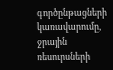գործընթացների կառավարումը, ջրային ռեսուրսների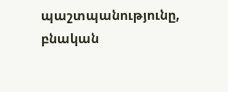պաշտպանությունը, բնական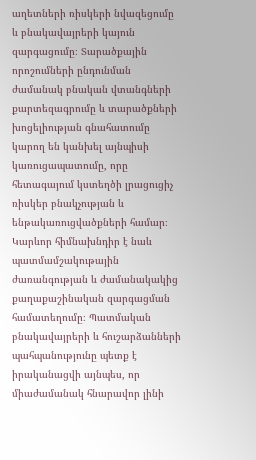աղետների ռիսկերի նվազեցումը և բնակավայրերի կայուն զարգացումը։ Տարածքային որոշումների ընդունման ժամանակ բնական վտանգների քարտեզագրումը և տարածքների խոցելիության գնահատումը կարող են կանխել այնպիսի կառուցապատումը, որը հետագայում կստեղծի լրացուցիչ ռիսկեր բնակչության և ենթակառուցվածքների համար։ Կարևոր հիմնախնդիր է նաև պատմամշակութային ժառանգության և ժամանակակից քաղաքաշինական զարգացման համատեղումը։ Պատմական բնակավայրերի և հուշարձանների պահպանությունը պետք է իրականացվի այնպես, որ միաժամանակ հնարավոր լինի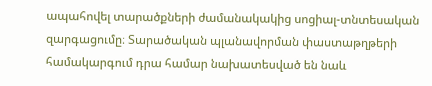ապահովել տարածքների ժամանակակից սոցիալ-տնտեսական զարգացումը։ Տարածական պլանավորման փաստաթղթերի համակարգում դրա համար նախատեսված են նաև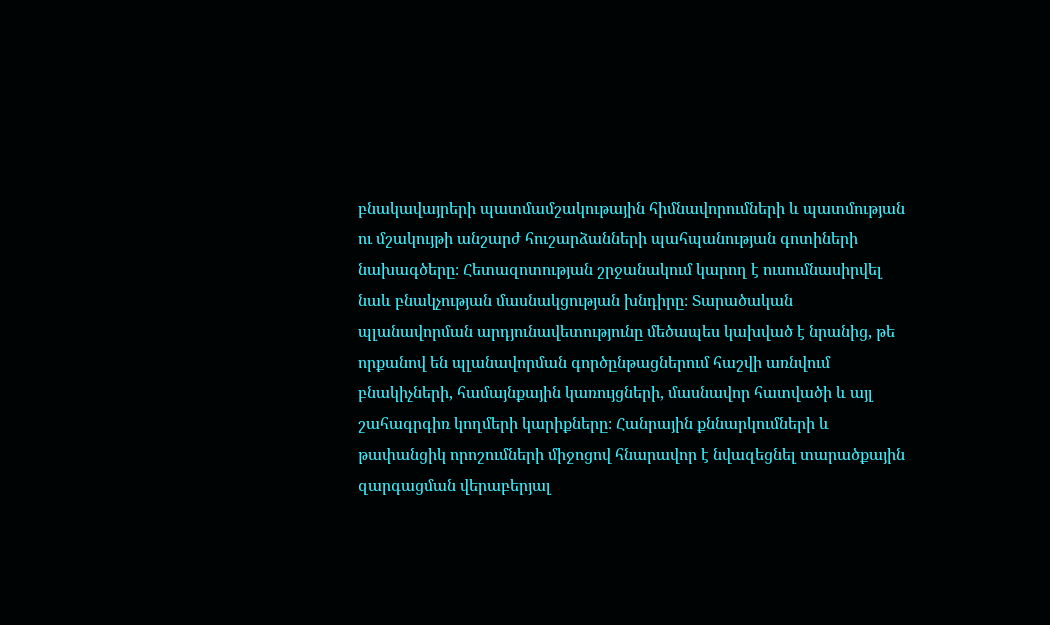բնակավայրերի պատմամշակութային հիմնավորումների և պատմության ու մշակույթի անշարժ հուշարձանների պահպանության գոտիների նախագծերը։ Հետազոտության շրջանակում կարող է ուսումնասիրվել նաև բնակչության մասնակցության խնդիրը։ Տարածական պլանավորման արդյունավետությունը մեծապես կախված է նրանից, թե որքանով են պլանավորման գործընթացներում հաշվի առնվում բնակիչների, համայնքային կառույցների, մասնավոր հատվածի և այլ շահագրգիռ կողմերի կարիքները։ Հանրային քննարկումների և թափանցիկ որոշումների միջոցով հնարավոր է նվազեցնել տարածքային զարգացման վերաբերյալ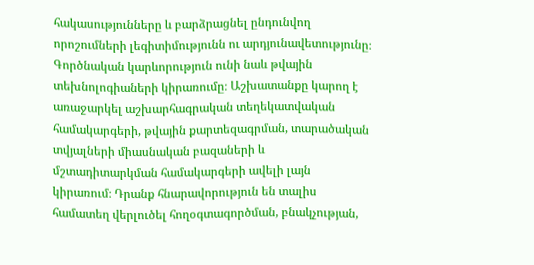հակասությունները և բարձրացնել ընդունվող որոշումների լեգիտիմությունն ու արդյունավետությունը։ Գործնական կարևորություն ունի նաև թվային տեխնոլոգիաների կիրառումը։ Աշխատանքը կարող է առաջարկել աշխարհագրական տեղեկատվական համակարգերի, թվային քարտեզագրման, տարածական տվյալների միասնական բազաների և մշտադիտարկման համակարգերի ավելի լայն կիրառում։ Դրանք հնարավորություն են տալիս համատեղ վերլուծել հողօգտագործման, բնակչության,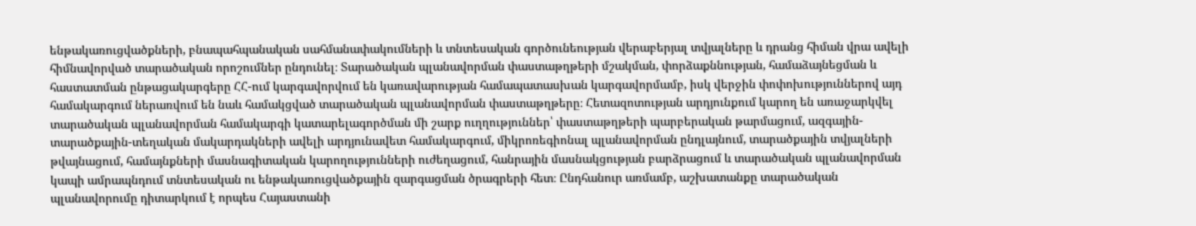ենթակառուցվածքների, բնապահպանական սահմանափակումների և տնտեսական գործունեության վերաբերյալ տվյալները և դրանց հիման վրա ավելի հիմնավորված տարածական որոշումներ ընդունել։ Տարածական պլանավորման փաստաթղթերի մշակման, փորձաքննության, համաձայնեցման և հաստատման ընթացակարգերը ՀՀ-ում կարգավորվում են կառավարության համապատասխան կարգավորմամբ, իսկ վերջին փոփոխություններով այդ համակարգում ներառվում են նաև համակցված տարածական պլանավորման փաստաթղթերը։ Հետազոտության արդյունքում կարող են առաջարկվել տարածական պլանավորման համակարգի կատարելագործման մի շարք ուղղություններ՝ փաստաթղթերի պարբերական թարմացում, ազգային-տարածքային-տեղական մակարդակների ավելի արդյունավետ համակարգում, միկրոռեգիոնալ պլանավորման ընդլայնում, տարածքային տվյալների թվայնացում, համայնքների մասնագիտական կարողությունների ուժեղացում, հանրային մասնակցության բարձրացում և տարածական պլանավորման կապի ամրապնդում տնտեսական ու ենթակառուցվածքային զարգացման ծրագրերի հետ։ Ընդհանուր առմամբ, աշխատանքը տարածական պլանավորումը դիտարկում է որպես Հայաստանի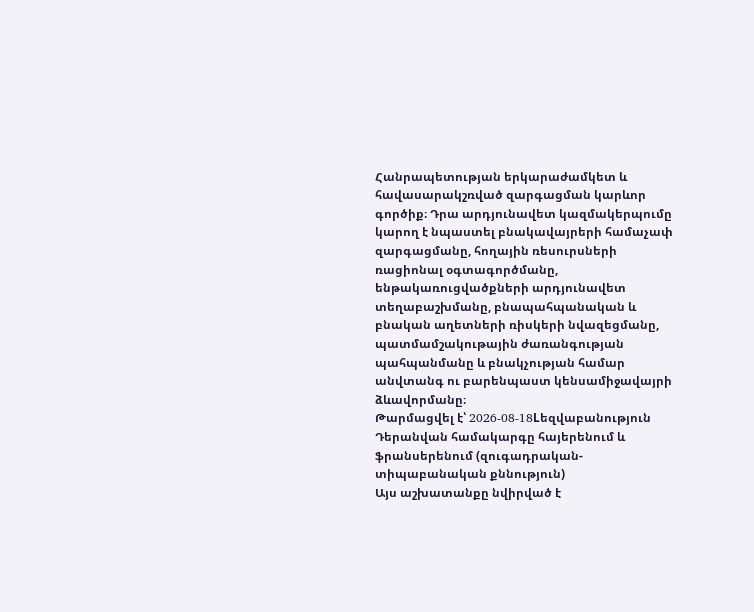Հանրապետության երկարաժամկետ և հավասարակշռված զարգացման կարևոր գործիք։ Դրա արդյունավետ կազմակերպումը կարող է նպաստել բնակավայրերի համաչափ զարգացմանը, հողային ռեսուրսների ռացիոնալ օգտագործմանը, ենթակառուցվածքների արդյունավետ տեղաբաշխմանը, բնապահպանական և բնական աղետների ռիսկերի նվազեցմանը, պատմամշակութային ժառանգության պահպանմանը և բնակչության համար անվտանգ ու բարենպաստ կենսամիջավայրի ձևավորմանը։
Թարմացվել է՝ 2026-08-18Lեզվաբանություն
Դերանվան համակարգը հայերենում և ֆրանսերենում (զուգադրական-տիպաբանական քննություն)
Այս աշխատանքը նվիրված է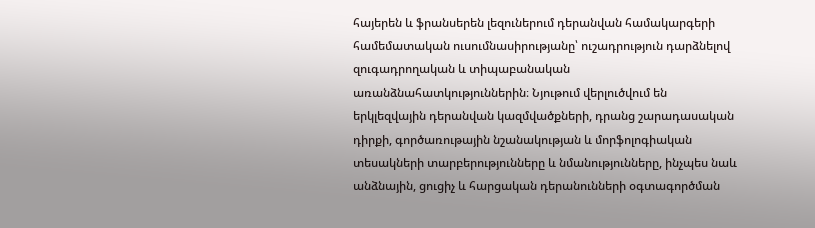հայերեն և ֆրանսերեն լեզուներում դերանվան համակարգերի համեմատական ուսումնասիրությանը՝ ուշադրություն դարձնելով զուգադրողական և տիպաբանական առանձնահատկություններին։ Նյութում վերլուծվում են երկլեզվային դերանվան կազմվածքների, դրանց շարադասական դիրքի, գործառութային նշանակության և մորֆոլոգիական տեսակների տարբերությունները և նմանությունները, ինչպես նաև անձնային, ցուցիչ և հարցական դերանունների օգտագործման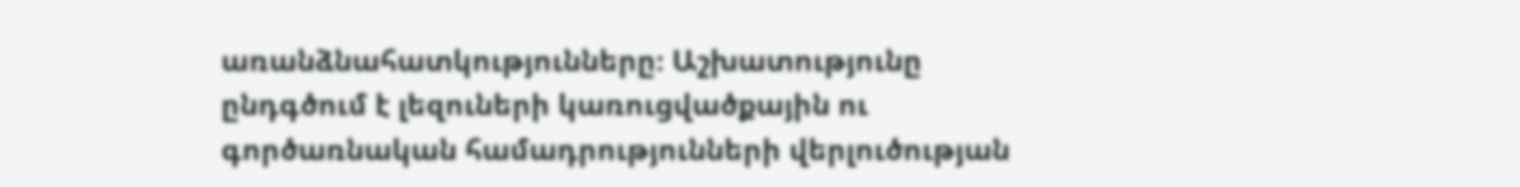առանձնահատկությունները։ Աշխատությունը ընդգծում է լեզուների կառուցվածքային ու գործառնական համադրությունների վերլուծության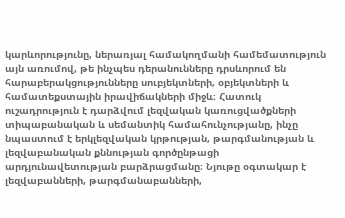կարևորությունը, ներառյալ համակողմանի համեմատություն այն առումով, թե ինչպես դերանունները դրսևորում են հարաբերակցությունները սուբյեկտների, օբյեկտների և համատեքստային իրավիճակների միջև։ Հատուկ ուշադրություն է դարձվում լեզվական կառուցվածքների տիպաբանական և սեմանտիկ համահունչությանը, ինչը նպաստում է երկլեզվական կրթության, թարգմանության և լեզվաբանական քննության գործընթացի արդյունավետության բարձրացմանը։ Նյութը օգտակար է լեզվաբանների, թարգմանաբանների,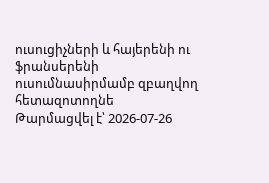ուսուցիչների և հայերենի ու ֆրանսերենի ուսումնասիրմամբ զբաղվող հետազոտողնե
Թարմացվել է՝ 2026-07-26